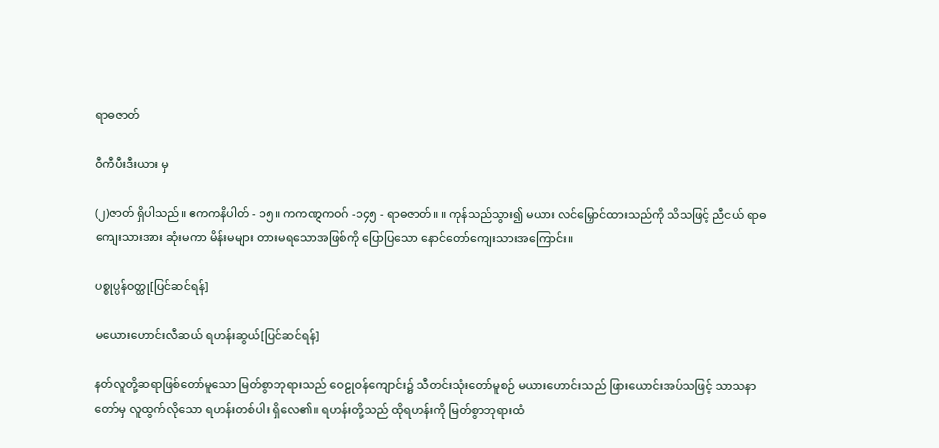ရာဓဇာတ်

ဝီကီပီးဒီးယား မှ

(၂)ဇာတ် ရှိပါသည်။ ဧကကနိပါတ် - ၁၅။ ကကဏ္ဋကဝဂ် -၁၄၅ - ရာဓဇာတ်။ ။ ကုန်သည်သွား၍ မယား လင်မြှောင်ထားသည်ကို သိသဖြင့် ညီငယ် ရာဓကျေးသားအား ဆုံးမကာ မိန်းမများ တားမရသောအဖြစ်ကို ပြောပြသော နောင်တော်ကျေးသားအကြောင်း။

ပစ္စုပ္ပန်ဝတ္ထု[ပြင်ဆင်ရန်]

မယေားဟောင်းလီဆယ် ရဟန်းဆွယ်[ပြင်ဆင်ရန်]

နတ်လူတို့ဆရာဖြစ်တော်မူသော မြတ်စွာဘုရားသည် ဝေဠုဝန်ကျောင်း၌ သီတင်းသုံးတော်မူစဉ် မယားဟောင်းသည် ဖြားယောင်းအပ်သဖြင့် သာသနာတော်မှ လူထွက်လိုသော ရဟန်းတစ်ပါး ရှိလေ၏။ ရဟန်းတို့သည် ထိုရဟန်းကို မြတ်စွာဘုရားထံ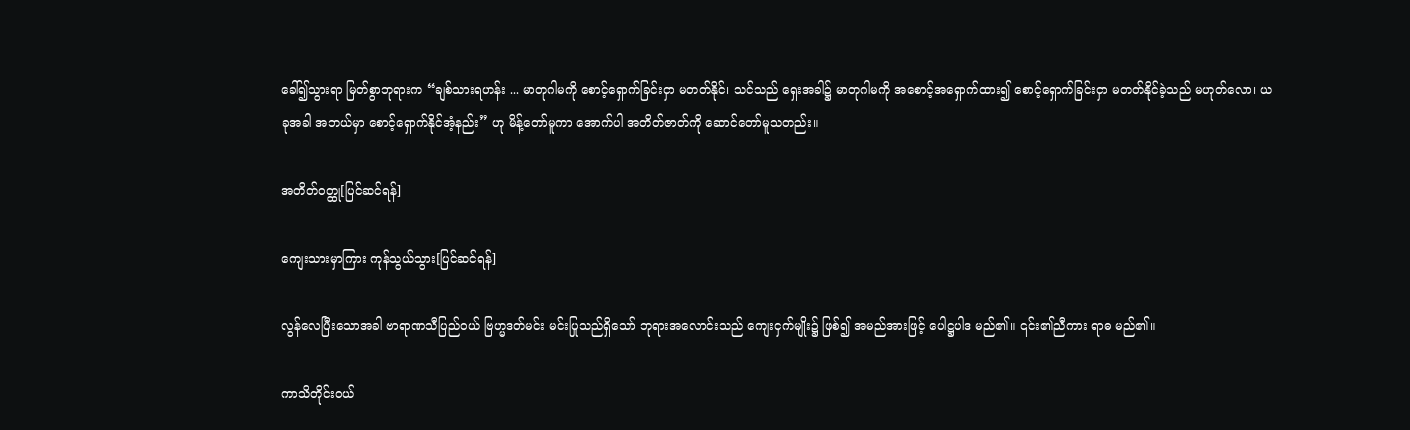ခေါ်၍သွားရာ မြတ်စွာဘုရားက “ချစ်သားရဟန်း ... မာတုဂါမကို စောင့်ရှောက်ခြင်းငှာ မတတ်နိုင်၊ သင်သည် ရှေးအခါ၌ မာတုဂါမကို အစောင့်အရှောက်ထား၍ စောင့်ရှောက်ခြင်းငှာ မတတ်နိုင်ခဲ့သည် မဟုတ်လော၊ ယခုအခါ အဘယ်မှာ စောင့်ရှောက်နိုင်အံ့နည်း” ဟု မိန့်တော်မူကာ အောက်ပါ အတိတ်ဇာတ်ကို ဆောင်တော်မူသတည်း။

အတိတ်ဝတ္ထု[ပြင်ဆင်ရန်]

ကျေးသားမှာကြား ကုန်သွယ်သွား[ပြင်ဆင်ရန်]

လွန်လေပြီးသောအခါ ဗာရာဏသီပြည်ဝယ် ဗြဟ္မဒတ်မင်း မင်းပြုသည်ရှိသော် ဘုရားအလောင်းသည် ကျေးငှက်မျိုး၌ ဖြစ်၍ အမည်အားဖြင့် ပေါဋ္ဌပါဒ မည်၏။ ၎င်း၏ညီကား ရာဓ မည်၏။

ကာသိတိုင်းဝယ်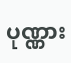ပုဏ္ဏား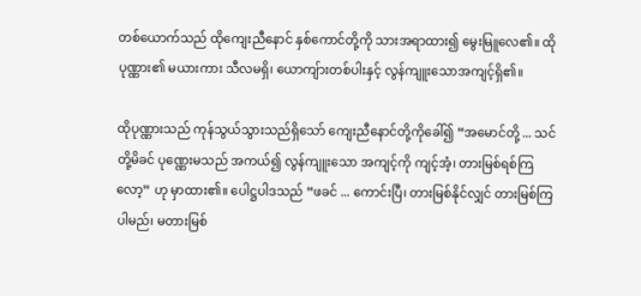တစ်ယောက်သည် ထိုကျေးညီနောင် နှစ်ကောင်တို့ကို သားအရာထား၍ မွေးမြူလေ၏။ ထိုပုဏ္ဏား၏ မယားကား သီလမရှိ၊ ယောကျ်ားတစ်ပါးနှင့် လွန်ကျူးသောအကျင့်ရှိ၏။

ထိုပုဏ္ဏားသည် ကုန်သွယ်သွားသည်ရှိသော် ကျေးညီနောင်တို့ကိုခေါ်၍ “အမောင်တို့ ... သင်တို့မိခင် ပုဏ္ဏေးမသည် အကယ်၍ လွန်ကျူးသော အကျင့်ကို ကျင့်အံ့၊ တားမြစ်ရစ်ကြလော့” ဟု မှာထား၏။ ပေါဋ္ဌပါဒသည် “ဖခင် ... ကောင်းပြီ၊ တားမြစ်နိုင်လျှင် တားမြစ်ကြပါမည်၊ မတားမြစ်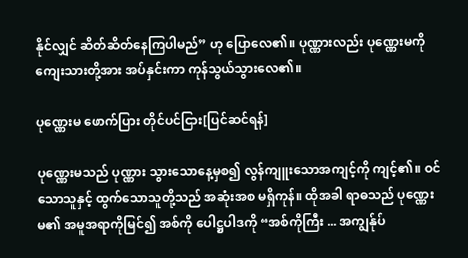နိုင်လျှင် ဆိတ်ဆိတ်နေကြပါမည်” ဟု ပြောလေ၏။ ပုဏ္ဏားလည်း ပုဏ္ဏေးမကို ကျေးသားတို့အား အပ်နှင်းကာ ကုန်သွယ်သွားလေ၏။

ပုဏ္ဏေးမ ဖောက်ပြား တိုင်ပင်ငြား[ပြင်ဆင်ရန်]

ပုဏ္ဏေးမသည် ပုဏ္ဏား သွားသောနေ့မှစ၍ လွန်ကျူးသောအကျင့်ကို ကျင့်၏။ ဝင်သောသူနှင့် ထွက်သောသူတို့သည် အဆုံးအစ မရှိကုန်။ ထိုအခါ ရာဓသည် ပုဏ္ဏေးမ၏ အမူအရာကိုမြင်၍ အစ်ကို ပေါဋ္ဌပါဒကို “အစ်ကိုကြီး ... အကျွန်ုပ်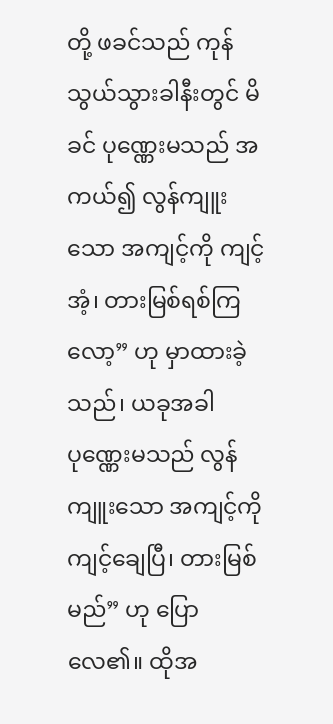တို့ ဖခင်သည် ကုန်သွယ်သွားခါနီးတွင် မိခင် ပုဏ္ဏေးမသည် အကယ်၍ လွန်ကျူးသော အကျင့်ကို ကျင့်အံ့၊ တားမြစ်ရစ်ကြလော့” ဟု မှာထားခဲ့သည်၊ ယခုအခါ ပုဏ္ဏေးမသည် လွန်ကျူးသော အကျင့်ကို ကျင့်ချေပြီ၊ တားမြစ်မည်” ဟု ပြောလေ၏။ ထိုအ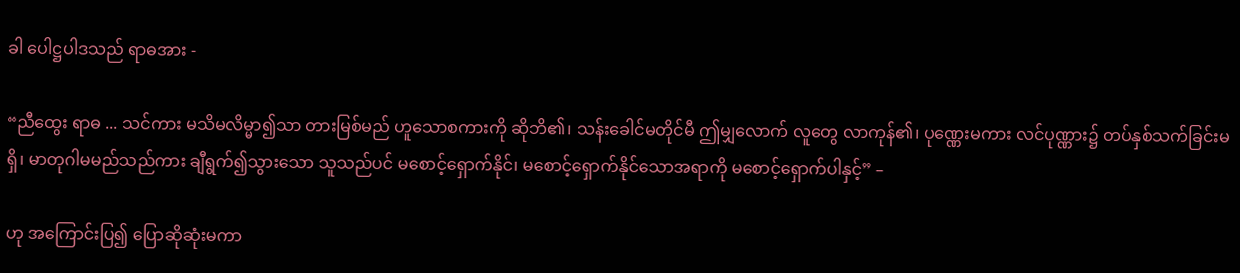ခါ ပေါဋ္ဌပါဒသည် ရာဓအား -

“ညီထွေး ရာဓ ... သင်ကား မသိမလိမ္မာ၍သာ တားမြစ်မည် ဟူသောစကားကို ဆိုဘိ၏၊ သန်းခေါင်မတိုင်မီ ဤမျှလောက် လူတွေ လာကုန်၏၊ ပုဏ္ဏေးမကား လင်ပုဏ္ဏား၌ တပ်နှစ်သက်ခြင်းမရှိ၊ မာတုဂါမမည်သည်ကား ချီရွက်၍သွားသော သူသည်ပင် မစောင့်ရှောက်နိုင်၊ မစောင့်ရှောက်နိုင်သောအရာကို မစောင့်ရှောက်ပါနှင့်” –

ဟု အကြောင်းပြ၍ ပြောဆိုဆုံးမကာ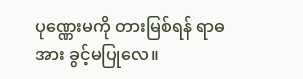ပုဏ္ဏေးမကို တားမြစ်ရန် ရာဓအား ခွင့်မပြုလေ။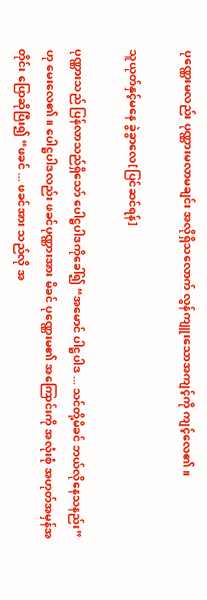ပုဏ္ဏေးမလည်း ပုဏ္ဏားမလာမချင်း အလိုရှိသလောက် လွန်ကျူးသောအကျင့်ကို ကျင့်လေ၏။

သူယုတ်နှင့်မနေ ခွဲခွာလေ[ပြင်ဆင်ရန်]

ပုဏ္ဏားသည် ပြန်လာသည်ရှိသော် ပေါဋ္ဌပါဒကိုခေါ်၍ “အမောင် ပါဋ္ဌပါဒ ... သင်တို့မိခင် ဘယ်လိုနေသနည်း” ဟု မေးလေ၏။ ပေါဋ္ဌပါဒလည်း ဖခင်ပုဏ္ဏားအား မိခင် ပုဏ္ဏေးမ၏ အကြောင်းကို အလုံးစုံ အဟုတ်အမှန်အတိုင်း ပြောဆိုပြီး၍ “ဖခင် ... ဖခင်အား သည်လို အ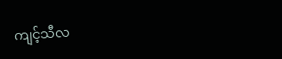ကျင့်သီလ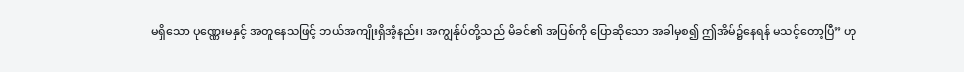မရှိသော ပုဏ္ဏေးမနှင့် အတူနေသဖြင့် ဘယ်အကျိုးရှိအံ့နည်း၊ အကျွန်ုပ်တို့သည် မိခင်၏ အပြစ်ကို ပြောဆိုသော အခါမှစ၍ ဤအိမ်၌နေရန် မသင့်တော့ပြီ” ဟု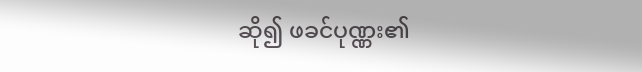ဆို၍ ဖခင်ပုဏ္ဏး၏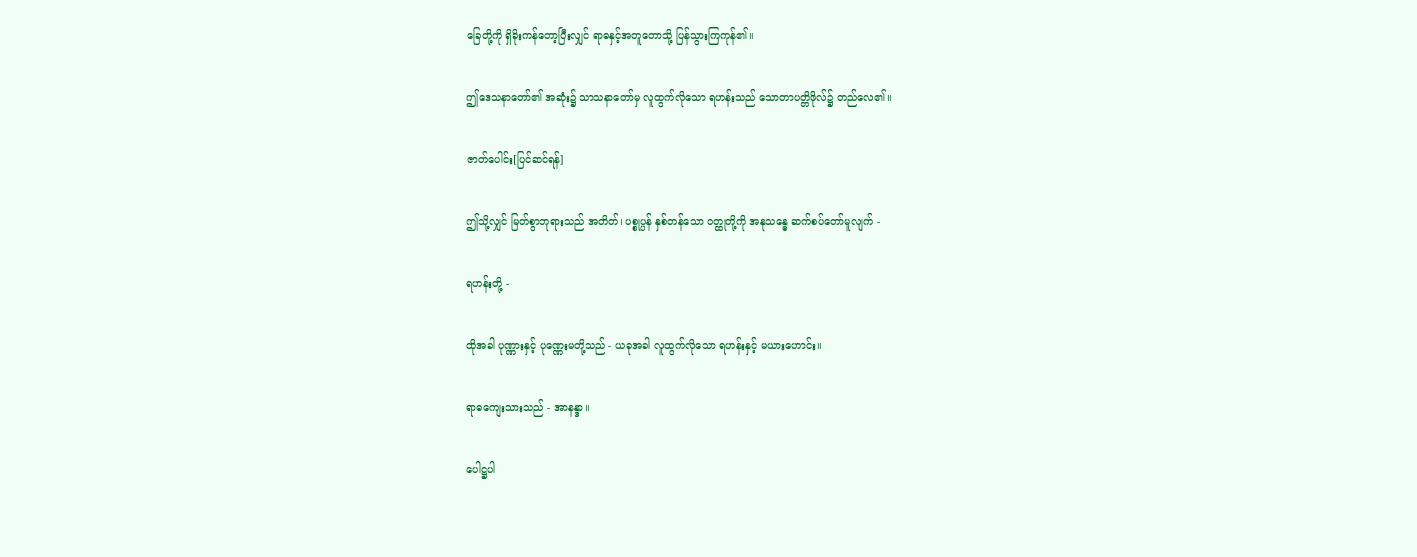ခြေတို့ကို ရှိခိုးကန်တော့ပြီးလျှင် ရာဓနှင့်အတူတောသို့ ပြန်သွားကြကုန်၏။

ဤဒေသနာတော်၏ အဆုံး၌ သာသနာတော်မှ လူထွက်လိုသော ရဟန်းသည် သောတာပတ္တိဖိုလ်၌ တည်လေ၏။

ဇာတ်ပေါင်း[ပြင်ဆင်ရန်]

ဤသို့လျှင် မြတ်စွာဘုရားသည် အတိတ်၊ ပစ္စုပ္ပန် နှစ်တန်သော ဝတ္ထုတို့ကို အနုသန္ဓေ ဆက်စပ်တော်မူလျက် -

ရဟန်းတို့ -

ထိုအခါ ပုဏ္ဏားနှင့် ပုဏ္ဏေးမတို့သည် - ယခုအခါ လူထွက်လိုသော ရဟန်းနှင့် မယားဟောင်း။

ရာဓကျေးသားသည် - အာနန္ဒာ။

ပေါဋ္ဌပါ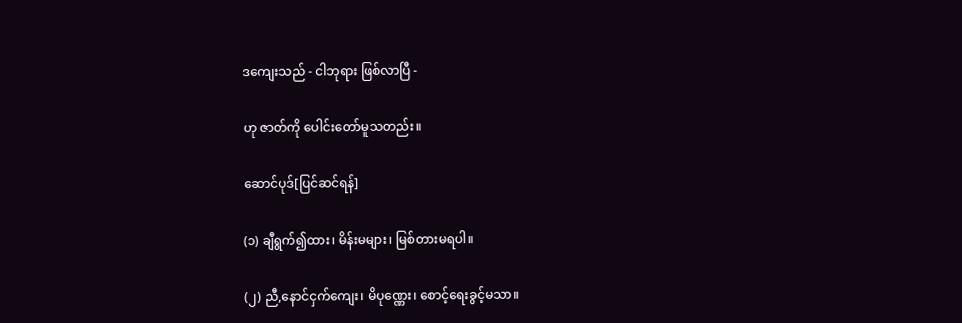ဒကျေးသည် - ငါဘုရား ဖြစ်လာပြီ -

ဟု ဇာတ်ကို ပေါင်းတော်မူသတည်း။

ဆောင်ပုဒ်[ပြင်ဆင်ရန်]

(၁) ချီရွက်၍ထား၊ မိန်းမများ၊ မြစ်တားမရပါ။

(၂) ညီ,နောင်ငှက်ကျေး၊ မိပုဏ္ဏေး၊ စောင့်ရေးခွင့်မသာ။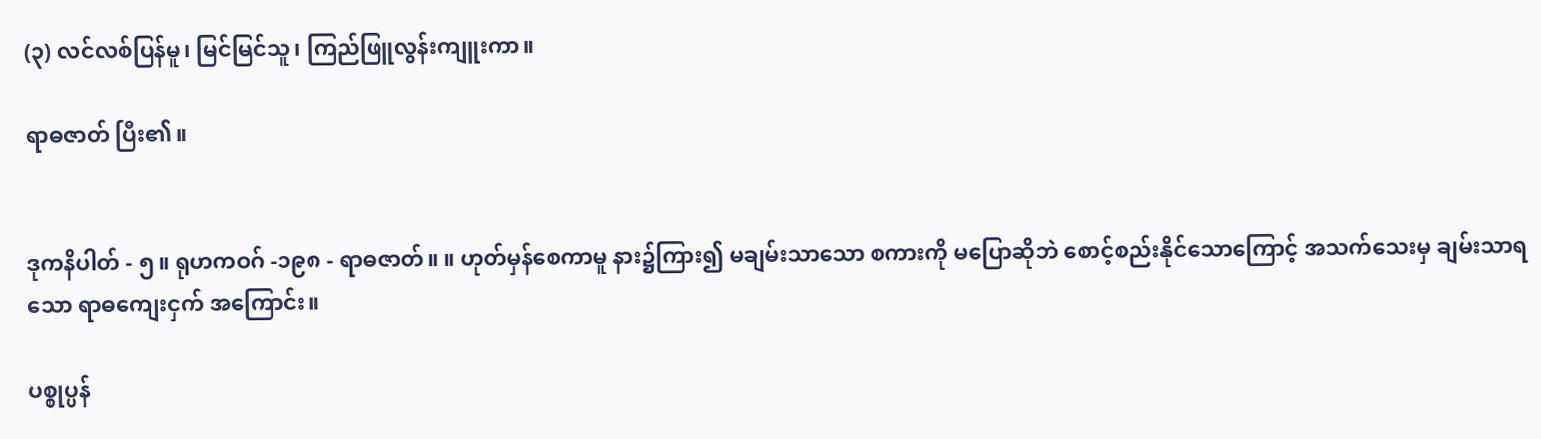(၃) လင်လစ်ပြန်မူ၊ မြင်မြင်သူ၊ ကြည်ဖြူလွန်းကျူးကာ။

ရာဓဇာတ် ပြီး၏။


ဒုကနိပါတ် - ၅။ ရုဟကဝဂ် -၁၉၈ - ရာဓဇာတ်။ ။ ဟုတ်မှန်စေကာမူ နား၌ကြား၍ မချမ်းသာသော စကားကို မပြောဆိုဘဲ စောင့်စည်းနိုင်သောကြောင့် အသက်သေးမှ ချမ်းသာရသော ရာဓကျေးငှက် အကြောင်း။

ပစ္စုပ္ပန်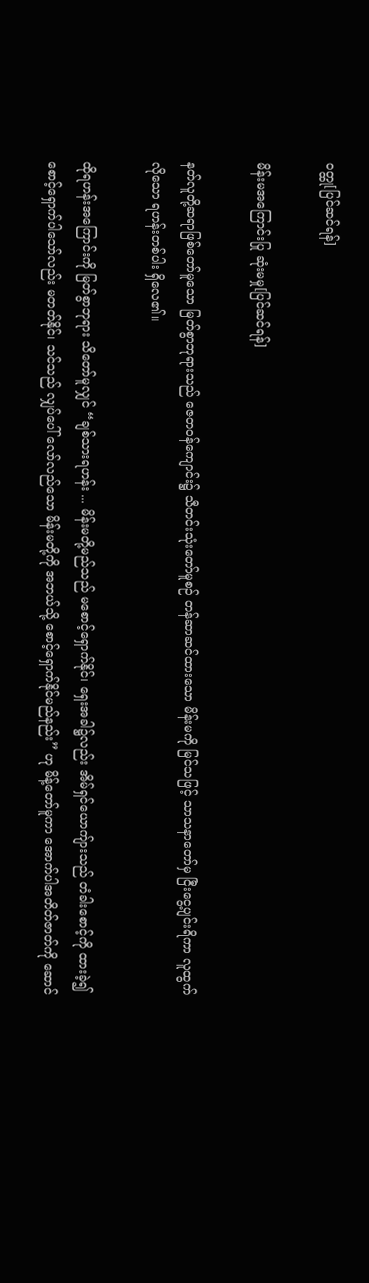ဝတ္ထု[ပြင်ဆင်ရန်]

မိန်းမအကြောင်းပြု ဆုံးမမှု[ပြင်ဆင်ရန်]

နတ်လူတို့ဆရာဖြစ်တော်မူသော မြတ်စွာဘုရားသည် ဇေတဝန်ကျောင်း၌ သီတင်းသုံးတော်မူစဉ် တန်ဆာဆင်ထားသော မိန်းမကို မြင်သဖြင့် သာသနာတော်မှ ငြီးငွေ့ပျင်းရိကာ လူထွက်လိုသော ရဟန်းတစ်ပါး ရှိလေ၏။

ထိုရဟန်းအကြောင်းကို မြတ်စွာဘုရား သိတော်မူလျှင် “ချစ်သားရဟန်း ... မိန်းမတို့မည်သည် မစောင့်ရှောက်နိုင်၊ ရှေးအခါ၌လည်း အိမ်ရှင်ယောကျ်ားသည် တံခါးစောင့်ကို ထားခဲ့၍ စောင့်ရှောက်ပါသော်လည်း မတတ်နိုင်၊ သင်သည် လျှပ်ပေါ် လော်လည်သော မိန်းမတို့ကို အဘယ်သို့ စောင့်ရှောက်နိုင်မည်နည်း” ဟု မိန့်တော်မူကာ အောက်ပါအတိတ်ဇာတ်ကို ဆောင်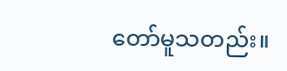တော်မူသတည်း။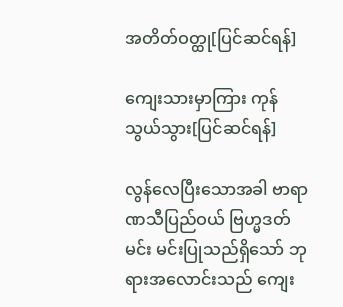အတိတ်ဝတ္ထု[ပြင်ဆင်ရန်]

ကျေးသားမှာကြား ကုန်သွယ်သွား[ပြင်ဆင်ရန်]

လွန်လေပြီးသောအခါ ဗာရာဏသီပြည်ဝယ် ဗြဟ္မဒတ်မင်း မင်းပြုသည်ရှိသော် ဘုရားအလောင်းသည် ကျေး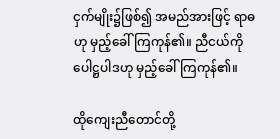ငှက်မျိုး၌ဖြစ်၍ အမည်အားဖြင့် ရာဓဟု မှည့်ခေါ်ကြကုန်၏။ ညီငယ်ကို ပေါဋ္ဌပါဒဟု မှည့်ခေါ်ကြကုန်၏။

ထိုကျေးညီတောင်တို့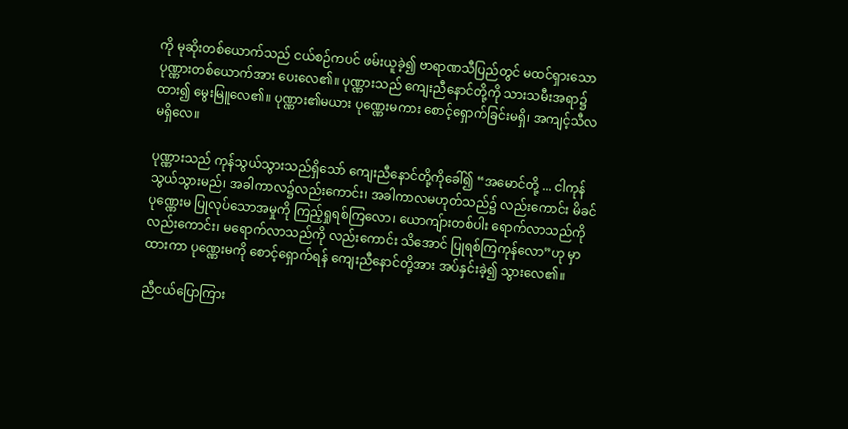ကို မုဆိုးတစ်ယောက်သည် ငယ်စဉ်ကပင် ဖမ်းယူခဲ့၍ ဗာရာဏသီပြည်တွင် မထင်ရှားသော ပုဏ္ဏားတစ်ယောက်အား ပေးလေ၏။ ပုဏ္ဏားသည် ကျေးညီနောင်တို့ကို သားသမီးအရာ၌ထား၍ မွေးမြူလေ၏။ ပုဏ္ဏား၏မယား ပုဏ္ဏေးမကား စောင့်ရှောက်ခြင်းမရှိ၊ အကျင့်သီလမရှိလေ။

ပုဏ္ဏားသည် ကုန်သွယ်သွားသည်ရှိသော် ကျေးညီနောင်တို့ကိုခေါ်၍ “အမောင်တို့ ... ငါကုန်သွယ်သွားမည်၊ အခါကာလ၌လည်းကောင်း၊ အခါကာလမဟုတ်သည်၌ လည်းကောင်း မိခင်ပုဏ္ဏေးမ ပြုလုပ်သောအမှုကို ကြည့်ရှုရစ်ကြလော၊ ယောကျ်ားတစ်ပါး ရောက်လာသည်ကို လည်းကောင်း၊ မရောက်လာသည်ကို လည်းကောင်း သိအောင် ပြုရစ်ကြကုန်လော”ဟု မှာထားကာ ပုဏ္ဏေးမကို စောင့်ရှောက်ရန် ကျေးညီနောင်တို့အား အပ်နှင်းခဲ့၍ သွားလေ၏။

ညီငယ်ပြောကြား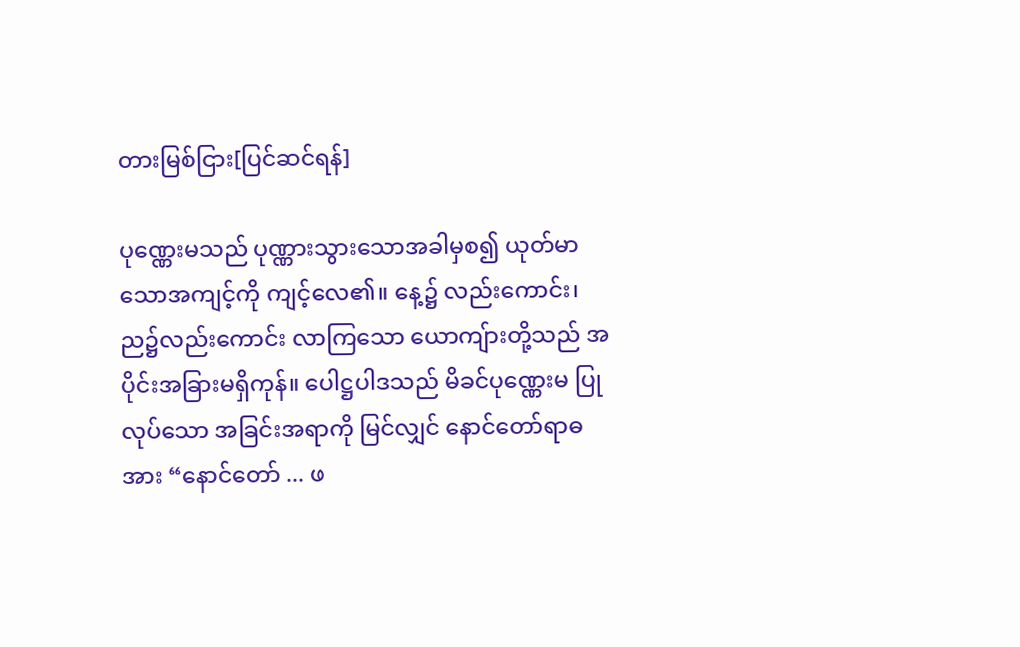တားမြစ်ငြား[ပြင်ဆင်ရန်]

ပုဏ္ဏေးမသည် ပုဏ္ဏားသွားသောအခါမှစ၍ ယုတ်မာသောအကျင့်ကို ကျင့်လေ၏။ နေ့၌ လည်းကောင်း၊ ည၌လည်းကောင်း လာကြသော ယောကျ်ားတို့သည် အပိုင်းအခြားမရှိကုန်။ ပေါဋ္ဌပါဒသည် မိခင်ပုဏ္ဏေးမ ပြုလုပ်သော အခြင်းအရာကို မြင်လျှင် နောင်တော်ရာဓအား “နောင်တော် ... ဖ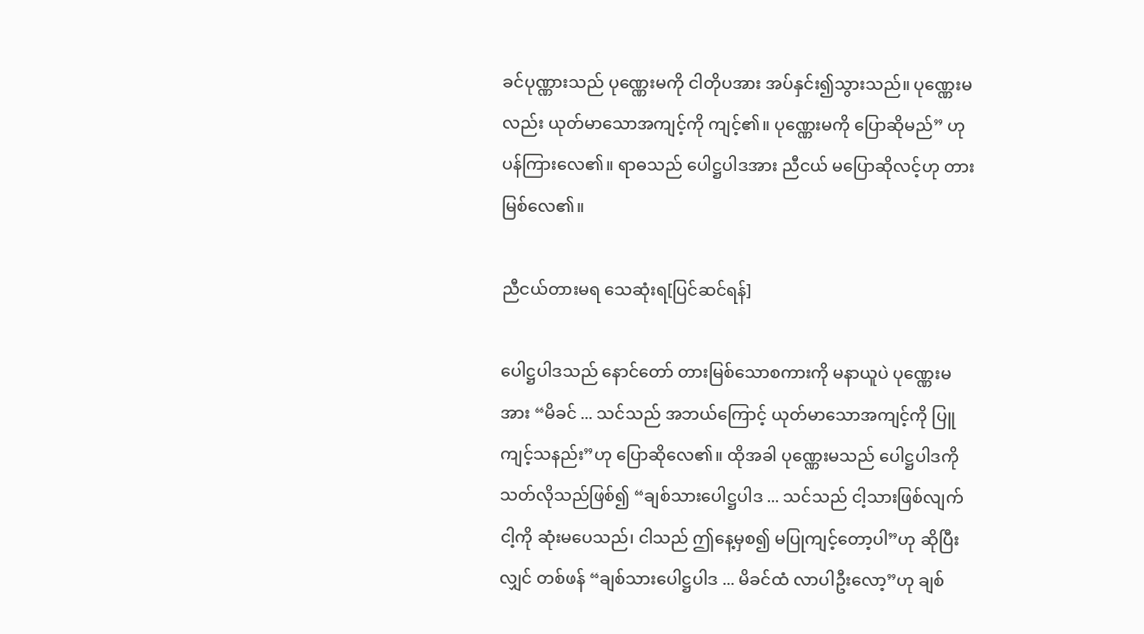ခင်ပုဏ္ဏားသည် ပုဏ္ဏေးမကို ငါတိုပအား အပ်နှင်း၍သွားသည်။ ပုဏ္ဏေးမလည်း ယုတ်မာသောအကျင့်ကို ကျင့်၏။ ပုဏ္ဏေးမကို ပြောဆိုမည်” ဟု ပန်ကြားလေ၏။ ရာဓသည် ပေါဋ္ဌပါဒအား ညီငယ် မပြောဆိုလင့်ဟု တားမြစ်လေ၏။

ညီငယ်တားမရ သေဆုံးရ[ပြင်ဆင်ရန်]

ပေါဋ္ဌပါဒသည် နောင်တော် တားမြစ်သောစကားကို မနာယူပဲ ပုဏ္ဏေးမအား “မိခင် ... သင်သည် အဘယ်ကြောင့် ယုတ်မာသောအကျင့်ကို ပြူကျင့်သနည်း”ဟု ပြောဆိုလေ၏။ ထိုအခါ ပုဏ္ဏေးမသည် ပေါဋ္ဌပါဒကို သတ်လိုသည်ဖြစ်၍ “ချစ်သားပေါဋ္ဌပါဒ ... သင်သည် ငါ့သားဖြစ်လျက် ငါ့ကို ဆုံးမပေသည်၊ ငါသည် ဤနေ့မှစ၍ မပြုကျင့်တော့ပါ”ဟု ဆိုပြီးလျှင် တစ်ဖန် “ချစ်သားပေါဋ္ဌပါဒ ... မိခင်ထံ လာပါဦးလော့”ဟု ချစ်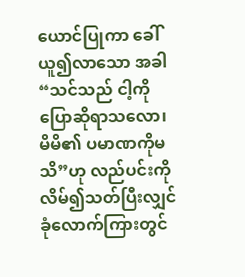ယောင်ပြုကာ ခေါ်ယူ၍လာသော အခါ “သင်သည် ငါ့ကို ပြောဆိုရာသလော၊ မိမိ၏ ပမာဏကိုမသိ”ဟု လည်ပင်းကိုလိမ်၍သတ်ပြီးလျှင် ခုံလောက်ကြားတွင်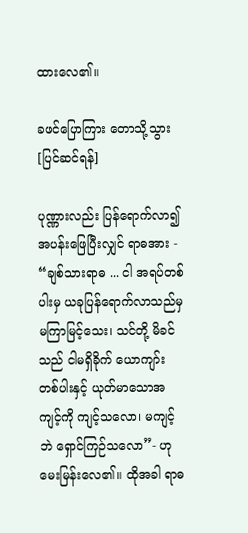ထားလေ၏။

ခဖင်ပြောကြား တောသို့သွား[ပြင်ဆင်ရန်]

ပုဏ္ဏားလည်း ပြန်ရောက်လာ၍ အပန်းဖြေပြီးလျှင် ရာဓအား - “ချစ်သားရာဓ ... ငါ အရပ်တစ်ပါးမှ ယခုပြန်ရောက်လာသည်မှ မကြာမြင့်သေး၊ သင်တို့ မိခင်သည် ငါမရှိခိုက် ယောကျာ်းတစ်ပါးနှင့် ယုတ်မာသောအကျင့်ကို ကျင့်သလော၊ မကျင့်ဘဲ ရှောင်ကြဉ်သလော”- ဟု မေးမြန်းလေ၏။ ထိုအခါ ရာဓ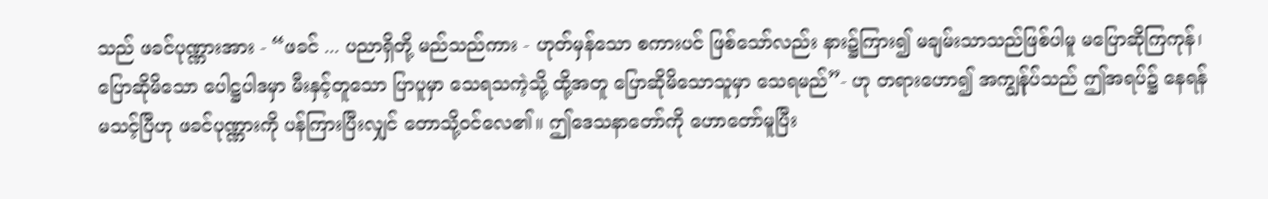သည် ဖခင်ပုဏ္ဏားအား - “ဖခင် ... ပညာရှိတို့ မည်သည်ကား - ဟုတ်မှန်သော စကားပင် ဖြစ်သော်လည်း နား၌ကြား၍ မချမ်းသာသည်ဖြစ်ပါမူ မပြောဆိုကြကုန်၊ ပြောဆိုမိသော ပေါဋ္ဌပါဒမှာ မီးနှင့်တူသော ပြာပူမှာ သေရသကဲ့သို့ ထို့အတူ ပြောဆိုမိသောသူမှာ သေရမည်”- ဟု တရားဟော၍ အကျွန်ုပ်သည် ဤအရပ်၌ နေရန် မသင့်ပြီဟု ဖခင်ပုဏ္ဏားကို ပန်ကြားပြီးလျှင် တောသို့ဝင်လေ၏။ ဤဒေသနာတော်ကို ဟောတော်မူပြီး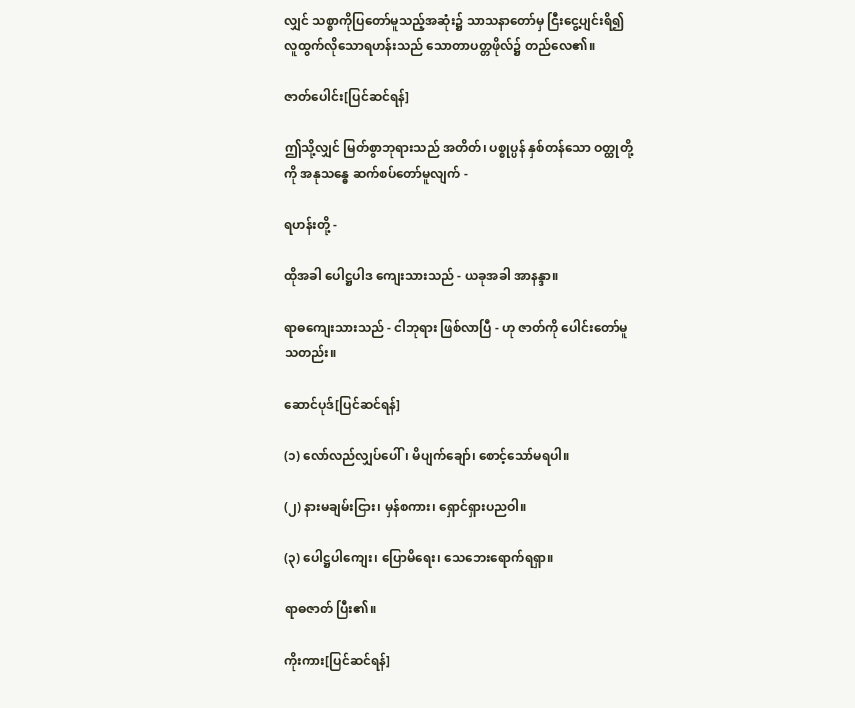လျှင် သစ္စာကိုပြတော်မူသည့်အဆုံး၌ သာသနာတော်မှ ငြီးငွေ့ပျင်းရိ၍ လူထွက်လိုသောရဟန်းသည် သောတာပတ္တဖိုလ်၌ တည်လေ၏။

ဇာတ်ပေါင်း[ပြင်ဆင်ရန်]

ဤသို့လျှင် မြတ်စွာဘုရားသည် အတိတ်၊ ပစ္စုပ္ပန် နှစ်တန်သော ဝတ္ထုတို့ကို အနုသန္ဓေ ဆက်စပ်တော်မူလျက် -

ရဟန်းတို့ -

ထိုအခါ ပေါဋ္ဌပါဒ ကျေးသားသည် - ယခုအခါ အာနန္ဒာ။

ရာဓကျေးသားသည် - ငါဘုရား ဖြစ်လာပြီ - ဟု ဇာတ်ကို ပေါင်းတော်မူသတည်း။

ဆောင်ပုဒ်[ပြင်ဆင်ရန်]

(၁) လော်လည်လျှပ်ပေါ်၊ မိပျက်ချော်၊ စောင့်သော်မရပါ။

(၂) နားမချမ်းငြား၊ မှန်စကား၊ ရှောင်ရှားပညဝါ။

(၃) ပေါဋ္ဌပါကျေး၊ ပြောမိရေး၊ သေဘေးရောက်ရရှာ။

ရာဓဇာတ် ပြီး၏။

ကိုးကား[ပြင်ဆင်ရန်]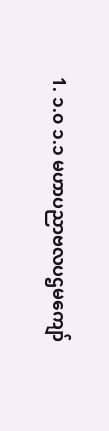1. ၁.၀ ၁.၁ မဟာပညာဗလပဌမကျော်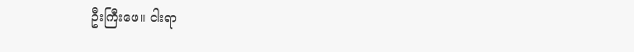ဦးကြီးဖေ။ ငါးရာ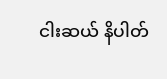ငါးဆယ် နိပါတ်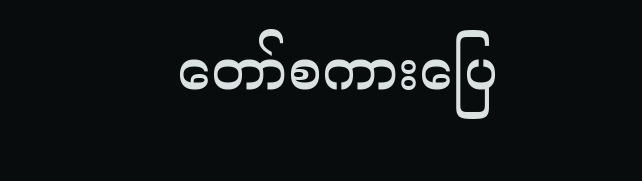တော်စကားပြေ